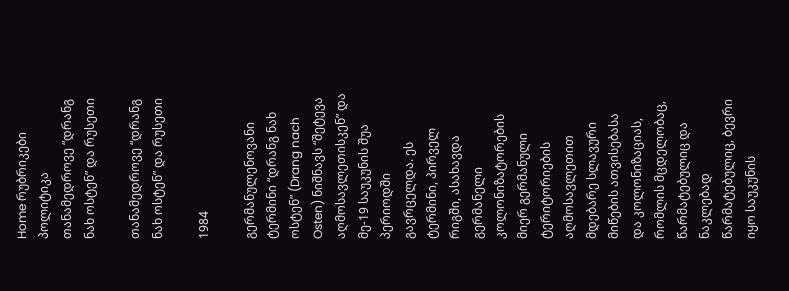Home რუბრიკები პოლიტიკა თანამედროვე “დრანგ ნახ ოსტენ” და რუსეთი

თანამედროვე “დრანგ ნახ ოსტენ” და რუსეთი

1984

გერმანულენოვანი ტერმინი “დრანგ ნახ ოსტენ” (Drang nach Osten) ნიშნავს “შეტევა აღმოსავლეთისკენ” და მე-19 საუკუნის შუა პერიოდში გავრცელდა. ეს ტერმინი, პირველ რიგში, ასახავდა გერმანელი კოლონიზატორების მიერ გერმანული ტერიტორიების აღმოსავლეთით მდებარე სლავური მიწების ათვისებასა და კოლონიზაციას, რომლის მცდელობაც, წარმატებულიც და ნაკლებად წარმატებულიც, ბევრი იყო საუკუნის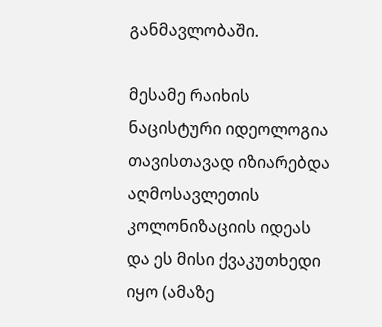განმავლობაში.

მესამე რაიხის ნაცისტური იდეოლოგია თავისთავად იზიარებდა აღმოსავლეთის კოლონიზაციის იდეას და ეს მისი ქვაკუთხედი იყო (ამაზე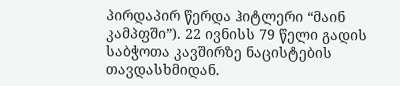პირდაპირ წერდა ჰიტლერი “მაინ კამპფში”). 22 ივნისს 79 წელი გადის საბჭოთა კავშირზე ნაცისტების თავდასხმიდან.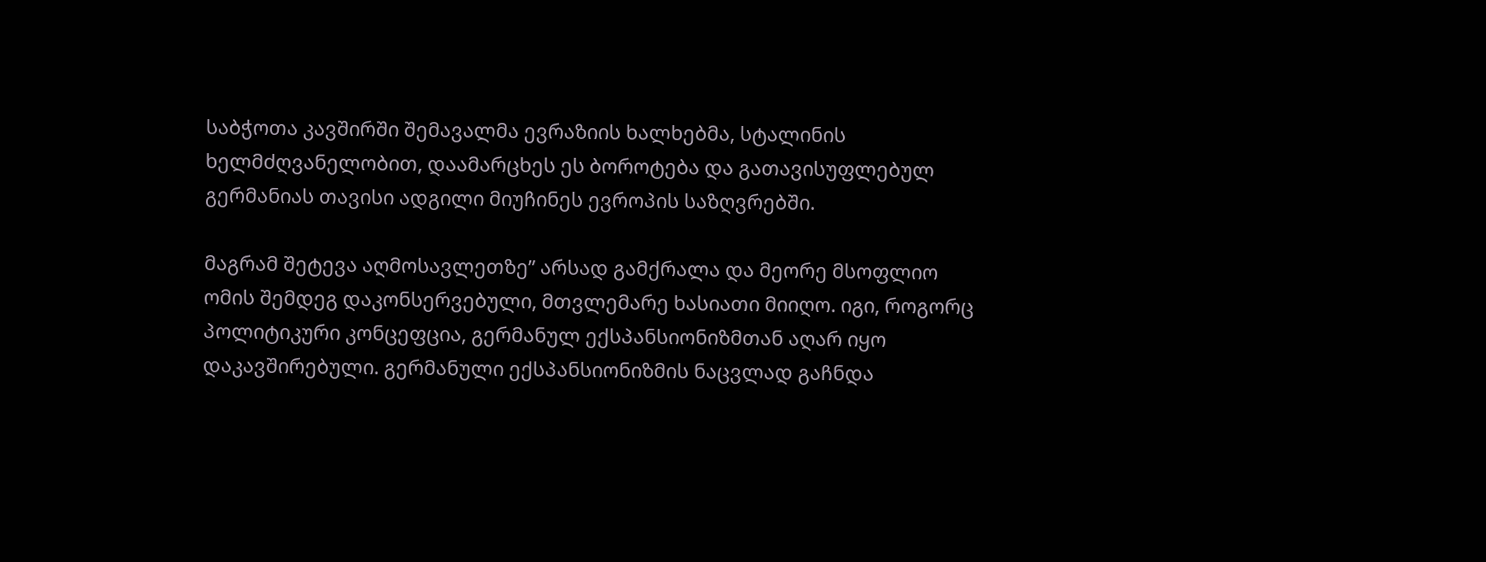საბჭოთა კავშირში შემავალმა ევრაზიის ხალხებმა, სტალინის ხელმძღვანელობით, დაამარცხეს ეს ბოროტება და გათავისუფლებულ გერმანიას თავისი ადგილი მიუჩინეს ევროპის საზღვრებში.

მაგრამ შეტევა აღმოსავლეთზე” არსად გამქრალა და მეორე მსოფლიო ომის შემდეგ დაკონსერვებული, მთვლემარე ხასიათი მიიღო. იგი, როგორც პოლიტიკური კონცეფცია, გერმანულ ექსპანსიონიზმთან აღარ იყო დაკავშირებული. გერმანული ექსპანსიონიზმის ნაცვლად გაჩნდა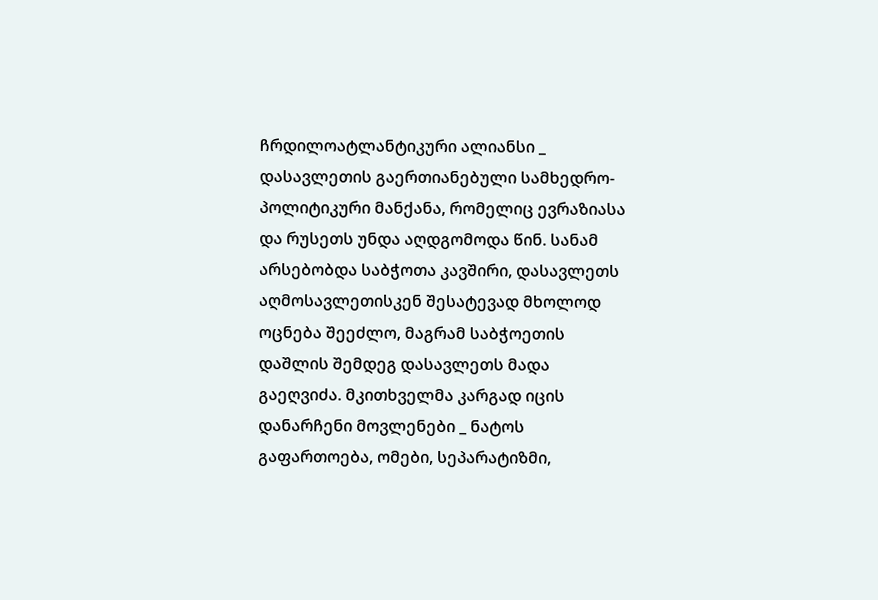ჩრდილოატლანტიკური ალიანსი _ დასავლეთის გაერთიანებული სამხედრო-პოლიტიკური მანქანა, რომელიც ევრაზიასა და რუსეთს უნდა აღდგომოდა წინ. სანამ არსებობდა საბჭოთა კავშირი, დასავლეთს აღმოსავლეთისკენ შესატევად მხოლოდ ოცნება შეეძლო, მაგრამ საბჭოეთის დაშლის შემდეგ დასავლეთს მადა გაეღვიძა. მკითხველმა კარგად იცის დანარჩენი მოვლენები _ ნატოს გაფართოება, ომები, სეპარატიზმი,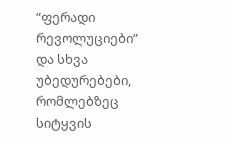“ფერადი რევოლუციები” და სხვა უბედურებები, რომლებზეც სიტყვის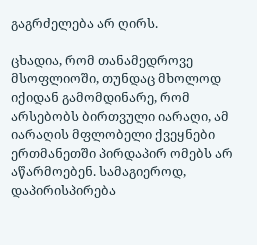გაგრძელება არ ღირს.

ცხადია, რომ თანამედროვე მსოფლიოში, თუნდაც მხოლოდ იქიდან გამომდინარე, რომ არსებობს ბირთვული იარაღი, ამ იარაღის მფლობელი ქვეყნები ერთმანეთში პირდაპირ ომებს არ აწარმოებენ. სამაგიეროდ, დაპირისპირება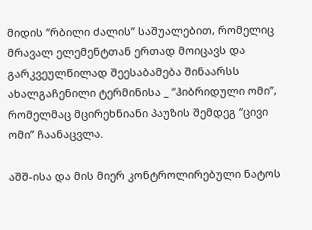მიდის “რბილი ძალის” საშუალებით, რომელიც მრავალ ელემენტთან ერთად მოიცავს და გარკვეულწილად შეესაბამება შინაარსს ახალგაჩენილი ტერმინისა _ “ჰიბრიდული ომი”, რომელმაც მცირეხნიანი პაუზის შემდეგ “ცივი ომი” ჩაანაცვლა.

აშშ-ისა და მის მიერ კონტროლირებული ნატოს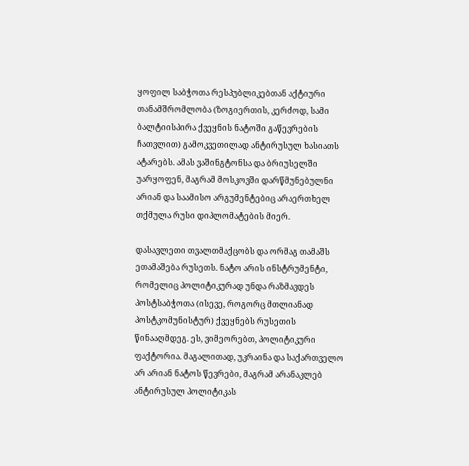ყოფილ საბჭოთა რესპუბლიკებთან აქტიური თანამშრომლობა (ზოგიერთის, კერძოდ, სამი ბალტიისპირა ქვეყნის ნატოში გაწევრების ჩათვლით) გამოკვეთილად ანტირუსულ ხასიათს ატარებს. ამას ვაშინგტონსა და ბრიუსელში უარყოფენ, მაგრამ მოსკოვში დარწმუნებულნი არიან და საამისო არგუმენტებიც არაერთხელ თქმულა რუსი დიპლომატების მიერ.

დასავლეთი თვალთმაქცობს და ორმაგ თამაშს ეთამაშება რუსეთს. ნატო არის ინსტრუმენტი, რომელიც პოლიტიკურად უნდა რაზმავდეს პოსტსაბჭოთა (ისევე, როგორც მთლიანად პოსტკომუნისტურ) ქვეყნებს რუსეთის წინააღმდეგ. ეს, ვიმეორებთ, პოლიტიკური ფაქტორია. მაგალითად, უკრაინა და საქართველო არ არიან ნატოს წევრები, მაგრამ არანაკლებ ანტირუსულ პოლიტიკას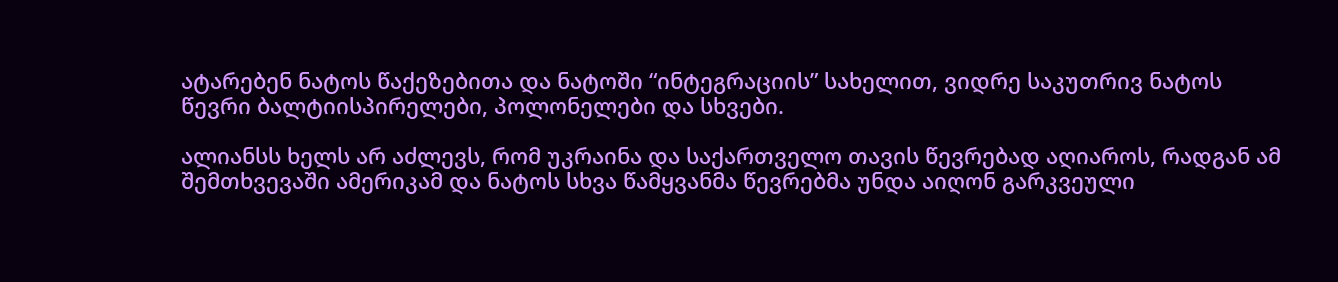ატარებენ ნატოს წაქეზებითა და ნატოში “ინტეგრაციის” სახელით, ვიდრე საკუთრივ ნატოს წევრი ბალტიისპირელები, პოლონელები და სხვები.

ალიანსს ხელს არ აძლევს, რომ უკრაინა და საქართველო თავის წევრებად აღიაროს, რადგან ამ შემთხვევაში ამერიკამ და ნატოს სხვა წამყვანმა წევრებმა უნდა აიღონ გარკვეული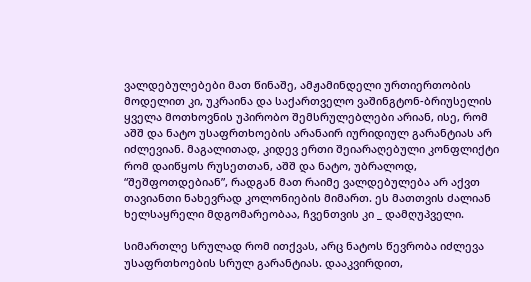ვალდებულებები მათ წინაშე, ამჟამინდელი ურთიერთობის მოდელით კი, უკრაინა და საქართველო ვაშინგტონ-ბრიუსელის ყველა მოთხოვნის უპირობო შემსრულებლები არიან, ისე, რომ აშშ და ნატო უსაფრთხოების არანაირ იურიდიულ გარანტიას არ იძლევიან. მაგალითად, კიდევ ერთი შეიარაღებული კონფლიქტი რომ დაიწყოს რუსეთთან, აშშ და ნატო, უბრალოდ, “შეშფოთდებიან”, რადგან მათ რაიმე ვალდებულება არ აქვთ თავიანთი ნახევრად კოლონიების მიმართ. ეს მათთვის ძალიან ხელსაყრელი მდგომარეობაა, ჩვენთვის კი _ დამღუპველი.

სიმართლე სრულად რომ ითქვას, არც ნატოს წევრობა იძლევა უსაფრთხოების სრულ გარანტიას. დააკვირდით,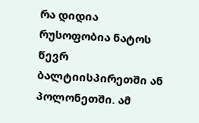რა დიდია რუსოფობია ნატოს წევრ ბალტიისპირეთში ან პოლონეთში. ამ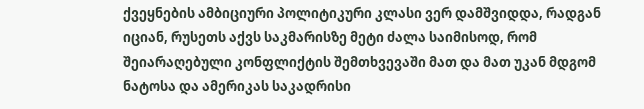ქვეყნების ამბიციური პოლიტიკური კლასი ვერ დამშვიდდა, რადგან იციან, რუსეთს აქვს საკმარისზე მეტი ძალა საიმისოდ, რომ შეიარაღებული კონფლიქტის შემთხვევაში მათ და მათ უკან მდგომ ნატოსა და ამერიკას საკადრისი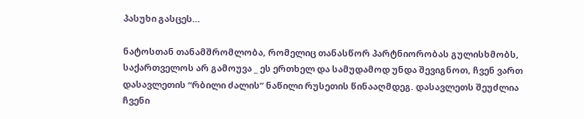პასუხი გასცეს…

ნატოსთან თანამშრომლობა, რომელიც თანასწორ პარტნიორობას გულისხმობს, საქართველოს არ გამოუვა _ ეს ერთხელ და სამუდამოდ უნდა შევიგნოთ, ჩვენ ვართ დასავლეთის “რბილი ძალის” ნაწილი რუსეთის წინააღმდეგ. დასავლეთს შეუძლია ჩვენი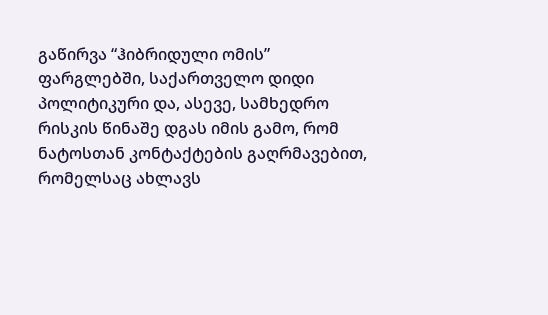გაწირვა “ჰიბრიდული ომის” ფარგლებში, საქართველო დიდი პოლიტიკური და, ასევე, სამხედრო რისკის წინაშე დგას იმის გამო, რომ ნატოსთან კონტაქტების გაღრმავებით, რომელსაც ახლავს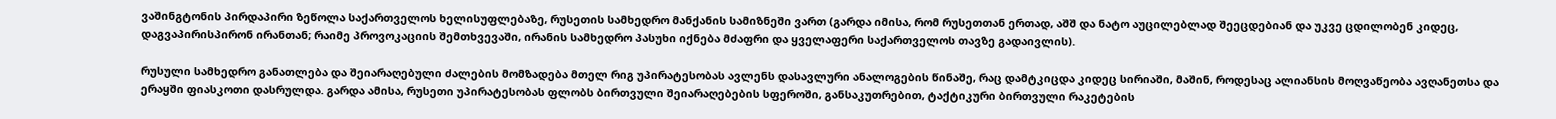ვაშინგტონის პირდაპირი ზეწოლა საქართველოს ხელისუფლებაზე, რუსეთის სამხედრო მანქანის სამიზნეში ვართ (გარდა იმისა, რომ რუსეთთან ერთად, აშშ და ნატო აუცილებლად შეეცდებიან და უკვე ცდილობენ კიდეც, დაგვაპირისპირონ ირანთან; რაიმე პროვოკაციის შემთხვევაში, ირანის სამხედრო პასუხი იქნება მძაფრი და ყველაფერი საქართველოს თავზე გადაივლის).

რუსული სამხედრო განათლება და შეიარაღებული ძალების მომზადება მთელ რიგ უპირატესობას ავლენს დასავლური ანალოგების წინაშე, რაც დამტკიცდა კიდეც სირიაში, მაშინ, როდესაც ალიანსის მოღვაწეობა ავღანეთსა და ერაყში ფიასკოთი დასრულდა. გარდა ამისა, რუსეთი უპირატესობას ფლობს ბირთვული შეიარაღებების სფეროში, განსაკუთრებით, ტაქტიკური ბირთვული რაკეტების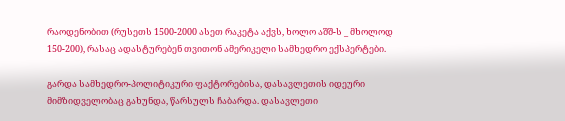რაოდენობით (რუსეთს 1500-2000 ასეთ რაკეტა აქვს, ხოლო აშშ-ს _ მხოლოდ 150-200), რასაც ადასტურებენ თვითონ ამერიკელი სამხედრო ექსპერტები.

გარდა სამხედრო-პოლიტიკური ფაქტორებისა, დასავლეთის იდეური მიმზიდველობაც გახუნდა, წარსულს ჩაბარდა. დასავლეთი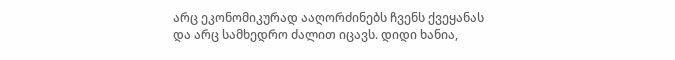არც ეკონომიკურად ააღორძინებს ჩვენს ქვეყანას და არც სამხედრო ძალით იცავს. დიდი ხანია,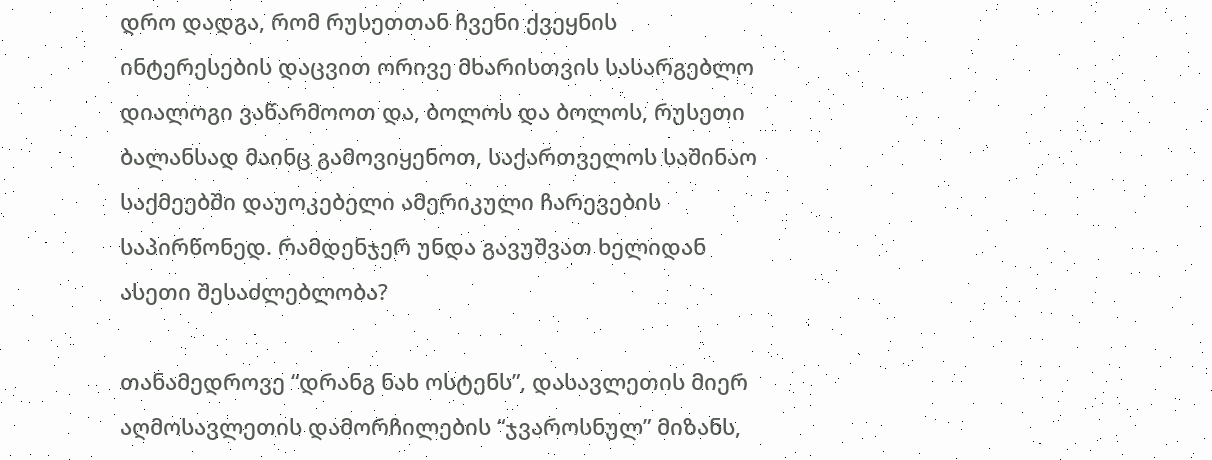დრო დადგა, რომ რუსეთთან ჩვენი ქვეყნის ინტერესების დაცვით ორივე მხარისთვის სასარგებლო დიალოგი ვაწარმოოთ და, ბოლოს და ბოლოს, რუსეთი ბალანსად მაინც გამოვიყენოთ, საქართველოს საშინაო საქმეებში დაუოკებელი ამერიკული ჩარევების საპირწონედ. რამდენჯერ უნდა გავუშვათ ხელიდან ასეთი შესაძლებლობა?

თანამედროვე “დრანგ ნახ ოსტენს”, დასავლეთის მიერ აღმოსავლეთის დამორჩილების “ჯვაროსნულ” მიზანს,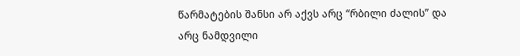წარმატების შანსი არ აქვს არც “რბილი ძალის” და არც ნამდვილი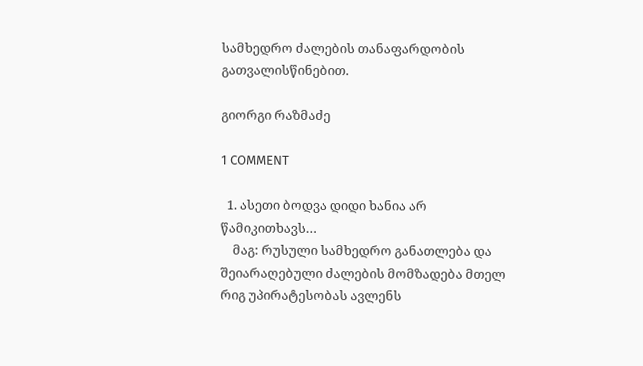სამხედრო ძალების თანაფარდობის გათვალისწინებით.

გიორგი რაზმაძე

1 COMMENT

  1. ასეთი ბოდვა დიდი ხანია არ წამიკითხავს…
    მაგ: რუსული სამხედრო განათლება და შეიარაღებული ძალების მომზადება მთელ რიგ უპირატესობას ავლენს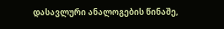დასავლური ანალოგების წინაშე,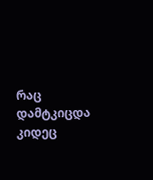რაც დამტკიცდა კიდეც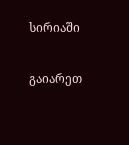სირიაში

გაიარეთ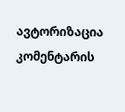ავტორიზაცია კომენტარის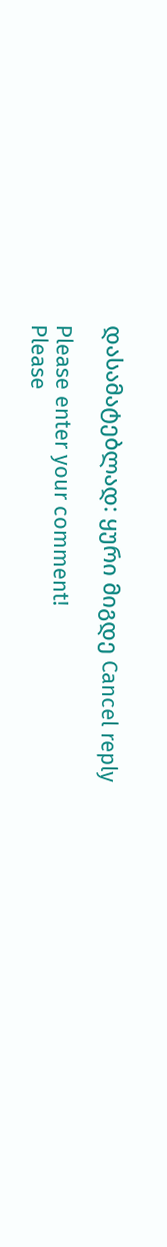დასამატებლად: ყური მიგდე Cancel reply

Please enter your comment!
Please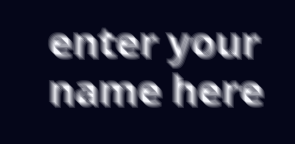enter your name here